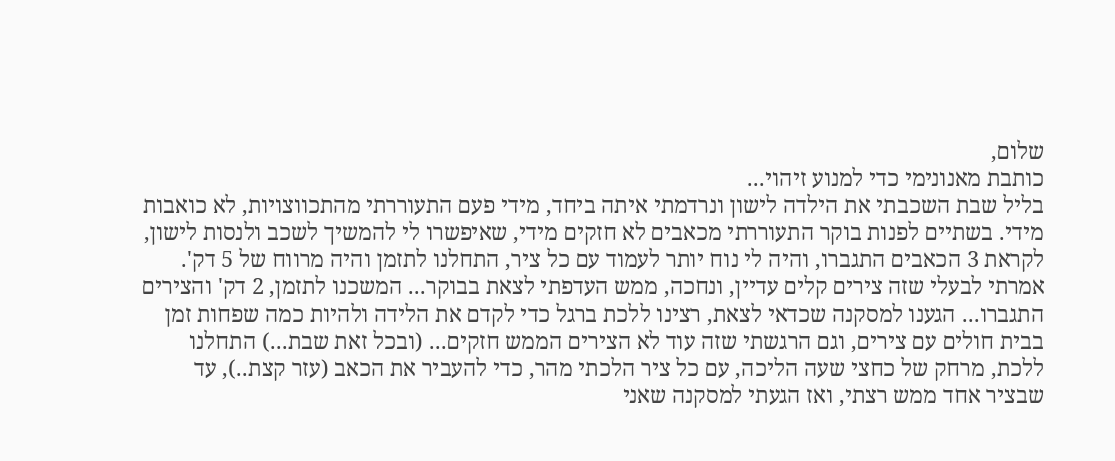שלום,
כותבת מאנונימי כדי למנוע זיהוי...
בליל שבת השכבתי את הילדה לישון ונרדמתי איתה ביחד, מידי פעם התעוררתי מהתכווצויות, לא כואבות מידי. בשתיים לפנות בוקר התעוררתי מכאבים לא חזקים מידי, שאיפשרו לי להמשיך לשכב ולנסות לישון, לקראת 3 הכאבים התגברו, והיה לי נוח יותר לעמוד עם כל ציר, התחלנו לתזמן והיה מרווח של 5 דק'. אמרתי לבעלי שזה צירים קלים עדיין, ונחכה, ממש העדפתי לצאת בבוקר... המשכנו לתזמן, 2 דק' והצירים התגברו... הגענו למסקנה שכדאי לצאת, רצינו ללכת ברגל כדי לקדם את הלידה ולהיות כמה שפחות זמן בבית חולים עם צירים, וגם הרגשתי שזה עוד לא הצירים הממש חזקים... (ובכל זאת שבת...) התחלנו ללכת, מרחק של כחצי שעה הליכה, עם כל ציר הלכתי מהר, כדי להעביר את הכאב (עזר קצת..), עד שבציר אחד ממש רצתי, ואז הגעתי למסקנה שאני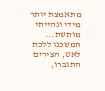מתאמצת יותר מידי ונהייתי מותשת... המשכנו ללכת לאט, הצירים התגברו,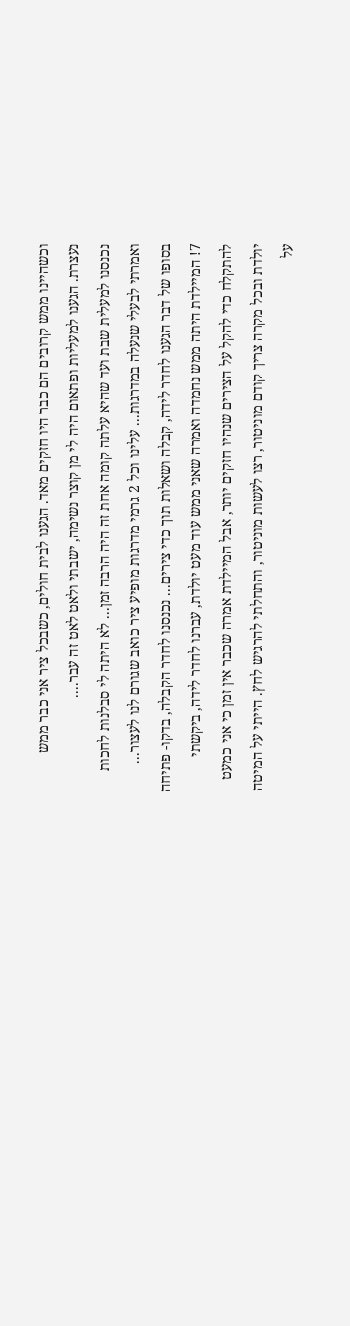וכשהיינו ממש קרובים הם כבר היו חזקים מאד. הגענו לבית חולים, כשבכל ציר אני כבר ממש נעצרת. הגענו למעליות ופתאום היה לי מן קוצר נשימה, ישבתי ולאט לאט זה עבר....
נכנסנו למעלית שבת ועד שהיא עלתה קומה אחת זה היה הרבה זמן... לא היתה לי סבלנות לחכות ואמרתי לבעלי שנעלה במדרגות... עלינו וכל 2 גרמי מדרגות מופיע ציר כואב שגורם לנו לעצור...
בסופו של דבר הגענו לחדר לידה, קבלה ושאלות תוך כדי צירים... נכנסנו לחדר הקבלה, בדקו- פתיחה 7! המיילדת היתה ממש נחמדה ואמרה שאני ממש עוד מעט יולדת, עברנו לחדר לידה, ביקשתי להתקלח כדי להקל על הצירים שנהיו חזקים יותר, אבל המיילדת אמרה שכבר אין זמן כי אני כמעט יולדת ובכל מקרה צריך קודם מוניטור, רצו לעשות מוניטור, והתחלתי להרגיש לחץ. הייתי על המיטה על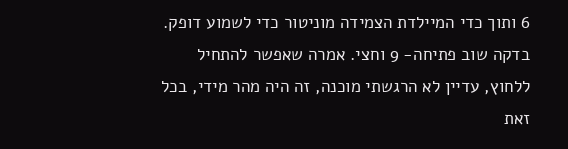6 ותוך כדי המיילדת הצמידה מוניטור כדי לשמוע דופק. בדקה שוב פתיחה- 9 וחצי. אמרה שאפשר להתחיל ללחוץ, עדיין לא הרגשתי מוכנה, זה היה מהר מידי, בכל זאת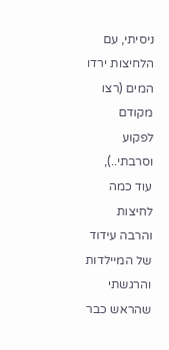ניסיתי, עם הלחיצות ירדו המים (רצו מקודם לפקוע וסרבתי..), עוד כמה לחיצות והרבה עידוד של המיילדות והרגשתי שהראש כבר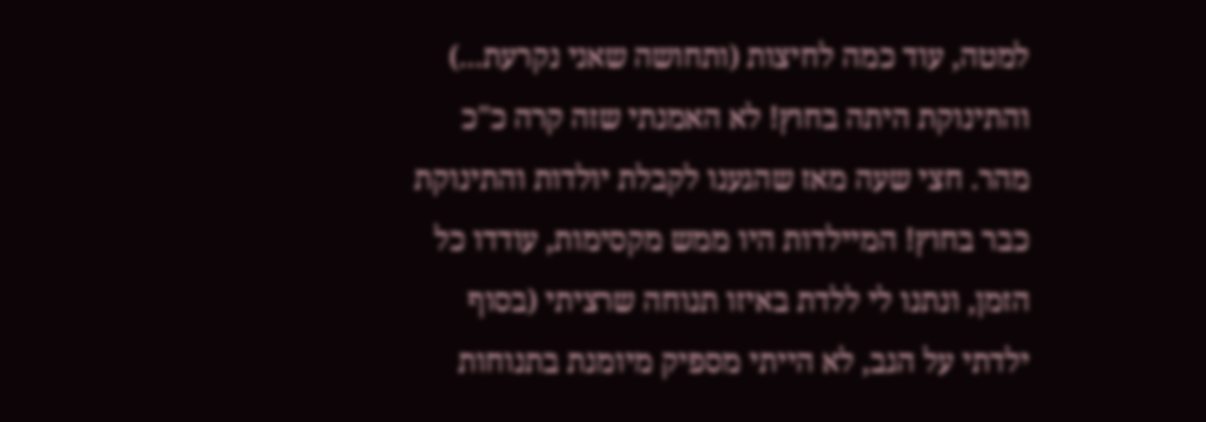למטה, עוד כמה לחיצות (ותחושה שאני נקרעת...) והתינוקת היתה בחוץ! לא האמנתי שזה קרה כ"כ מהר. חצי שעה מאז שהגענו לקבלת יולדות והתינוקת כבר בחוץ! המיילדות היו ממש מקסימות, עודדו כל הזמן, ונתנו לי ללדת באיזו תנוחה שרציתי (בסוף ילדתי על הגב, לא הייתי מספיק מיומנת בתנוחות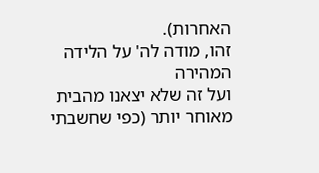האחרות).
זהו, מודה לה' על הלידה המהירה
ועל זה שלא יצאנו מהבית מאוחר יותר (כפי שחשבתי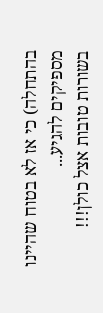בהתחלה) כי אז לא בטוח שהיינו מספיקים להגיע...
בשורות טובות אצל כולן!!!